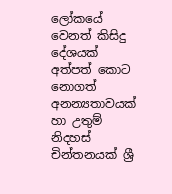ලෝකයේ වෙනත් කිසිදු දේශයක් අත්පත් කොට නොගත් අනන්‍යතාවයක් හා උතුම් නිදහස් චින්තනයක් ශ්‍රී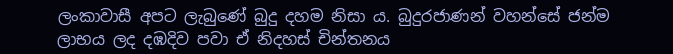ලංකාවාසී අපට ලැබුණේ බුදු දහම නිසා ය. බුදුරජාණන් වහන්සේ ජන්ම ලාභය ලද දඹදිව පවා ඒ නිදහස් චින්තනය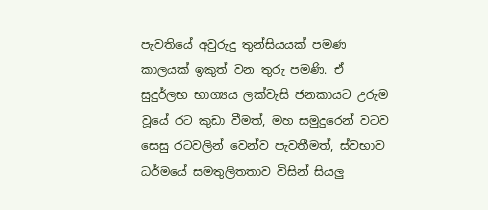පැවතියේ අවුරුදු තුන්සියයක් පමණ කාලයක් ඉකුත් වන තුරු පමණි. ඒ සුදුර්ලභ භාග්‍යය ලක්වැසි ජනකායට උරුම වූයේ රට කුඩා වීමත්, මහ සමුදුරෙන් වටව සෙසු රටවලින් වෙන්ව පැවතීමත්, ස්වභාව ධර්මයේ සමතුලිතතාව විසින් සියලු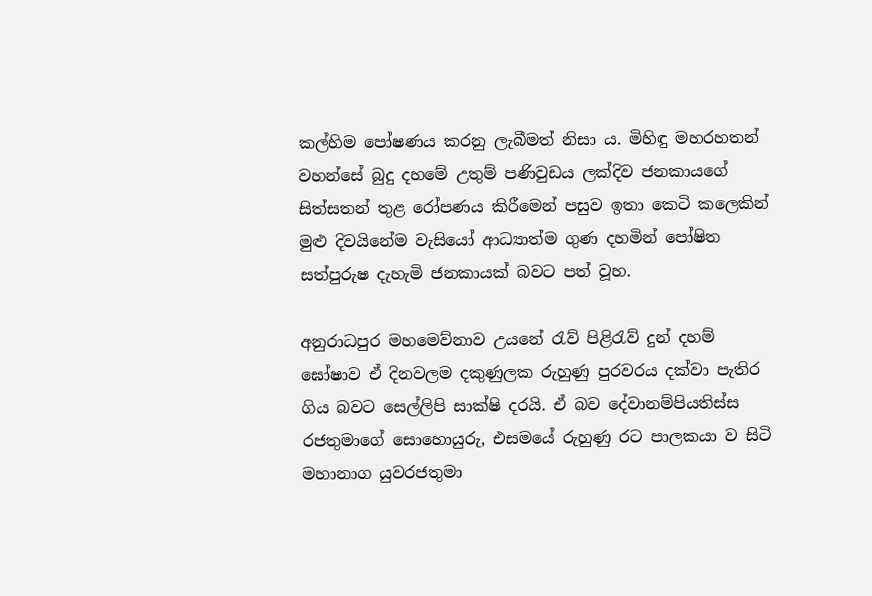කල්හිම පෝෂණය කරනු ලැබීමත් නිසා ය. මිහිඳු මහරහතන් වහන්සේ බුදු දහමේ උතුම් පණිවුඩය ලක්දිව ජනකායගේ සිත්සතන් තුළ රෝපණය කිරීමෙන් පසුව ඉතා කෙටි කලෙකින් මුළු දිවයිනේම වැසියෝ ආධ්‍යාත්ම ගුණ දහමින් පෝෂිත සත්පුරුෂ දැහැමි ජනකායක් බවට පත් වූහ.

අනුරාධපුර මහමෙව්නාව උයනේ රැව් පිළිරැව් දුන් දහම් ඝෝෂාව ඒ දිනවලම දකුණුලක රුහුණු පුරවරය දක්වා පැතිර ගිය බවට සෙල්ලිපි සාක්ෂි දරයි. ඒ බව දේවානම්පියතිස්ස රජතුමාගේ සොහොයුරු, එසමයේ රුහුණු රට පාලකයා ව සිටි මහානාග යුවරජතුමා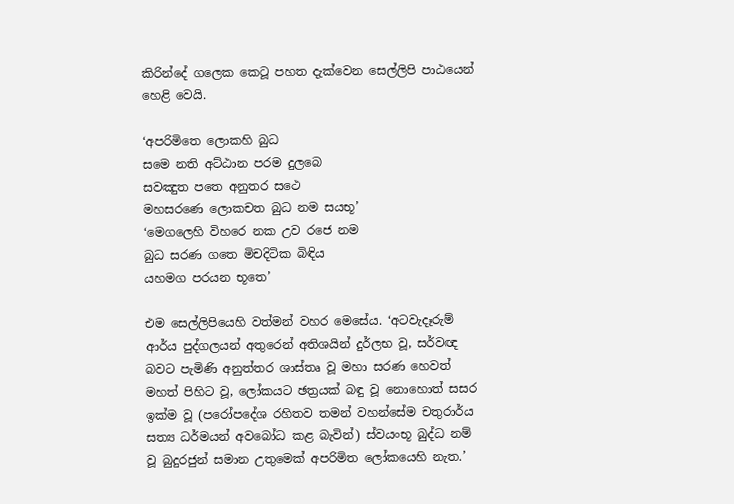කිරින්දේ ගලෙක කෙටූ පහත දැක්වෙන සෙල්ලිපි පාඨයෙන් හෙළි වෙයි.

‘අපරිමිතෙ ලොකහි බුධ
සමෙ නති අට්ඨාන පරම දුලබෙ
සවඤුත පතෙ අනුතර සථෙ
මහසරණෙ ලොකචත බුධ නම සයභූ’
‘මෙගලෙහි විහරෙ නක උව රජෙ නම
බුධ සරණ ගතෙ මිචදිටික බිඳිය
යහමග පරයන භූතෙ’

එම සෙල්ලිපියෙහි වත්මන් වහර මෙසේය. ‘අටවැදෑරුම් ආර්ය පුද්ගලයන් අතුරෙන් අතිශයින් දුර්ලභ වූ, සර්වඥ බවට පැමිණි අනුත්තර ශාස්තෘ වූ මහා සරණ හෙවත් මහත් පිහිට වූ, ලෝකයට ඡත්‍රයක් බඳු වූ නොහොත් සසර ඉක්ම වූ (පරෝපදේශ රහිතව තමන් වහන්සේම චතුරාර්ය සත්‍ය ධර්මයන් අවබෝධ කළ බැවින්) ස්වයංභූ බුද්ධ නම් වූ බුදුරජුන් සමාන උතුමෙක් අපරිමිත ලෝකයෙහි නැත.’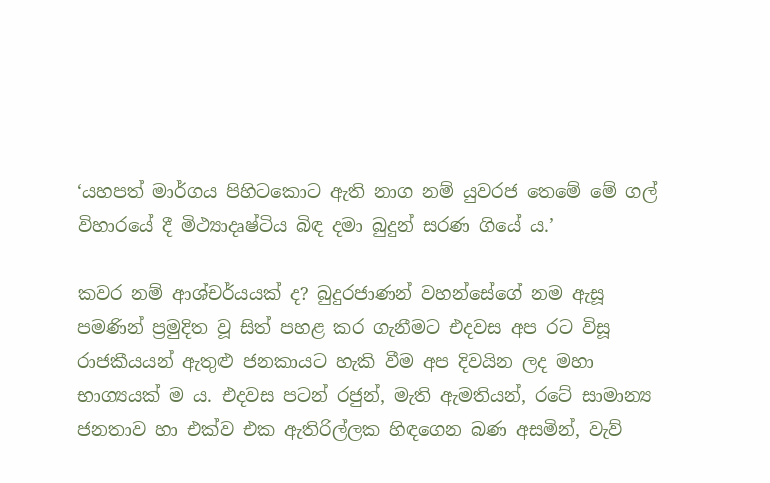‘යහපත් මාර්ගය පිහිටකොට ඇති නාග නම් යුවරජ තෙමේ මේ ගල් විහාරයේ දී මිථ්‍යාදෘෂ්ටිය බිඳ දමා බුදුන් සරණ ගියේ ය.’

කවර නම් ආශ්චර්යයක් ද? බුදුරජාණන් වහන්සේගේ නම ඇසූ පමණින් ප්‍රමුදිත වූ සිත් පහළ කර ගැනීමට එදවස අප රට විසූ රාජකීයයන් ඇතුළු ජනකායට හැකි වීම අප දිවයින ලද මහා භාග්‍යයක් ම ය. එදවස පටන් රජුන්, මැති ඇමතියන්, රටේ සාමාන්‍ය ජනතාව හා එක්ව එක ඇතිරිල්ලක හිඳගෙන බණ අසමින්, වැව්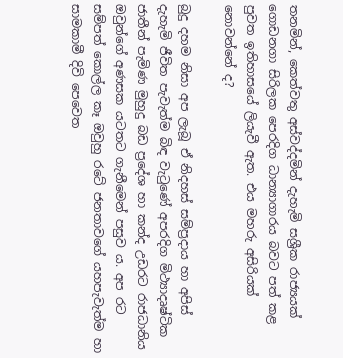තනමින්, කෙත්වතු අස්වද්දමින් දැහැමි සශ්‍රීක රාජ්‍යයක් ගොඩනගා සිරිලක පෙරදිග ධාන්‍යාගාරය බවට පත් කළ පුවත ඉතිහාසයේ ලියැවී ඇත. එය මහරු අසිරියක් නොවන්නේ ද?

බුදු දහම නිසා අප ලැබූ ඒ නිදහස් සම්ප්‍රදාය හා අපිස් දැහැමි ජීවිත පැවැත්ම බිඳ වැටුණේ අපරදිග මිථ්‍යාදෘෂ්ටික ජාතීන් පැමිණ මුහුදු බඩ ප්‍රදේශ හා කන්ද උඩරට රාජධානිය ඔවුන්ගේ අණසක යටතට ගැනීමෙන් පසුව ය. අප රට සම්පත් කොල්ල කෑ ඔවුහු රටේ ජනතාවගේ යහපැවැත්ම හා සාමකාමී දිවි පෙවෙත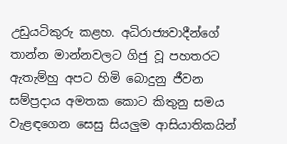උඩුයටිකුරු කළහ. අධිරාජ්‍යවාදීන්ගේ තාන්න මාන්නවලට ගිජු වූ පහතරට ඇතැම්හු අපට හිමි බොදුනු ජීවන සම්ප්‍රදාය අමතක කොට කිතුනු සමය වැළඳගෙන සෙසු සියලුම ආසියාතිකයින්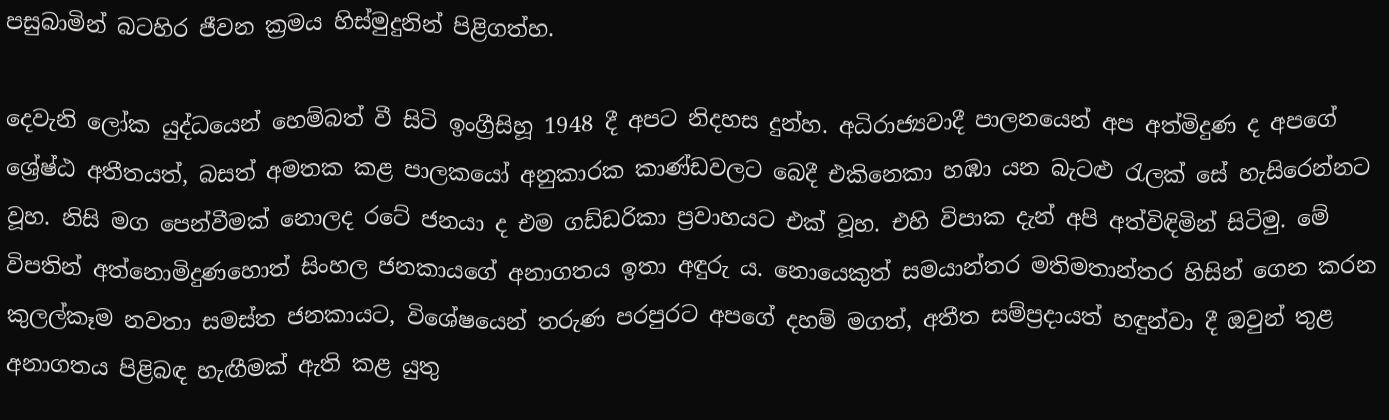පසුබාමින් බටහිර ජීවන ක්‍රමය හිස්මුදුනින් පිළිගත්හ.

දෙවැනි ලෝක යුද්ධයෙන් හෙම්බත් වී සිටි ඉංග්‍රීසිහූ 1948 දී අපට නිදහස දුන්හ. අධිරාජ්‍යවාදී පාලනයෙන් අප අත්මිදුණ ද අපගේ ශ්‍රේෂ්ඨ අතීතයත්, බසත් අමතක කළ පාලකයෝ අනුකාරක කාණ්ඩවලට බෙදී එකිනෙකා හඹා යන බැටළු රැලක් සේ හැසිරෙන්නට වූහ. නිසි මග පෙන්වීමක් නොලද රටේ ජනයා ද එම ගඩ්ඩරිකා ප්‍රවාහයට එක් වූහ. එහි විපාක දැන් අපි අත්විඳිමින් සිටිමු. මේ විපතින් අත්නොමිදුණහොත් සිංහල ජනකායගේ අනාගතය ඉතා අඳුරු ය. නොයෙකුත් සමයාන්තර මතිමතාන්තර හිසින් ගෙන කරන කුලල්කෑම නවතා සමස්ත ජනකායට, විශේෂයෙන් තරුණ පරපුරට අපගේ දහම් මගත්, අතීත සම්ප්‍රදායත් හඳුන්වා දී ඔවුන් තුළ අනාගතය පිළිබඳ හැඟීමක් ඇති කළ යුතු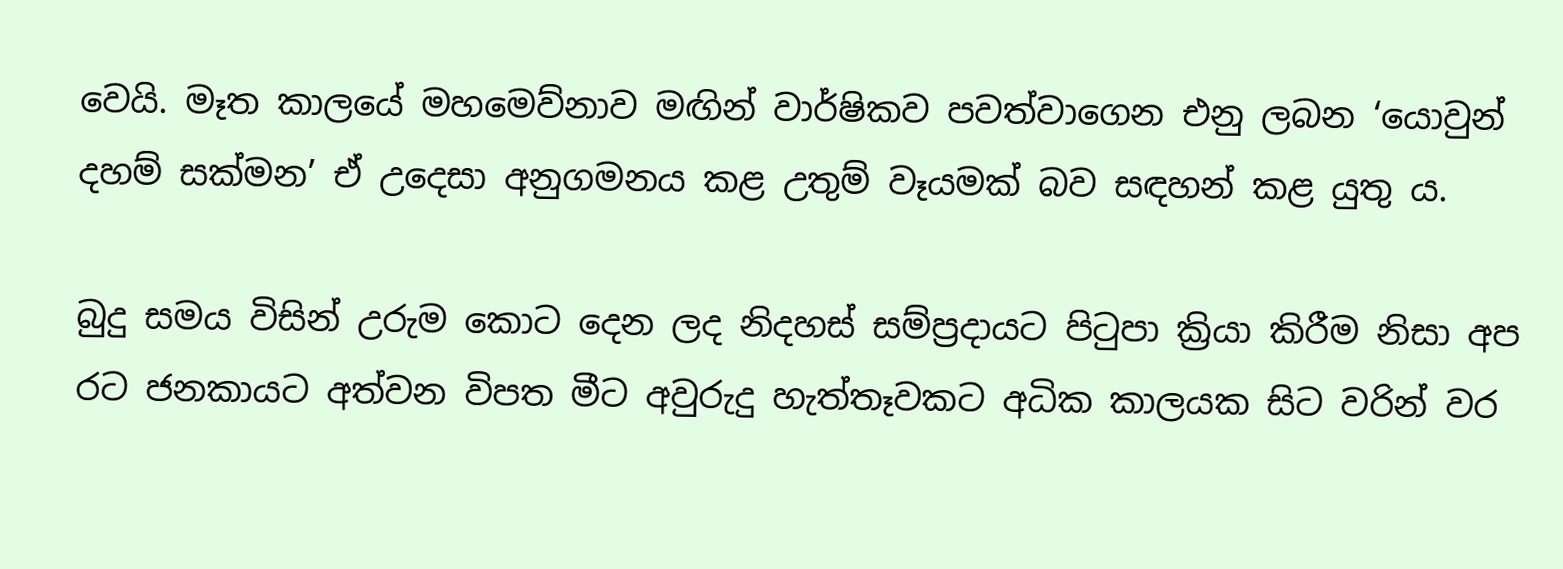වෙයි. මෑත කාලයේ මහමෙව්නාව මඟින් වාර්ෂිකව පවත්වාගෙන එනු ලබන ‘යොවුන් දහම් සක්මන’ ඒ උදෙසා අනුගමනය කළ උතුම් වෑයමක් බව සඳහන් කළ යුතු ය.

බුදු සමය විසින් උරුම කොට දෙන ලද නිදහස් සම්ප්‍රදායට පිටුපා ක්‍රියා කිරීම නිසා අප රට ජනකායට අත්වන විපත මීට අවුරුදු හැත්තෑවකට අධික කාලයක සිට වරින් වර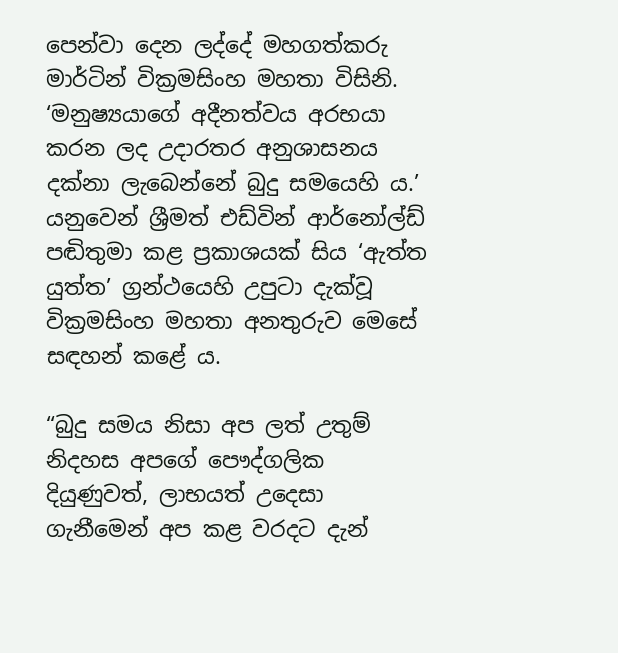පෙන්වා දෙන ලද්දේ මහගත්කරු මාර්ටින් වික්‍රමසිංහ මහතා විසිනි. ‘මනුෂ්‍යයාගේ අදීනත්වය අරභයා කරන ලද උදාරතර අනුශාසනය දක්නා ලැබෙන්නේ බුදු සමයෙහි ය.’ යනුවෙන් ශ්‍රීමත් එඩ්වින් ආර්නෝල්ඩ් පඬිතුමා කළ ප්‍රකාශයක් සිය ‘ඇත්ත යුත්ත’ ග්‍රන්ථයෙහි උපුටා දැක්වූ වික්‍රමසිංහ මහතා අනතුරුව මෙසේ සඳහන් කළේ ය.

“බුදු සමය නිසා අප ලත් උතුම් නිදහස අපගේ පෞද්ගලික දියුණුවත්, ලාභයත් උදෙසා ගැනීමෙන් අප කළ වරදට දැන්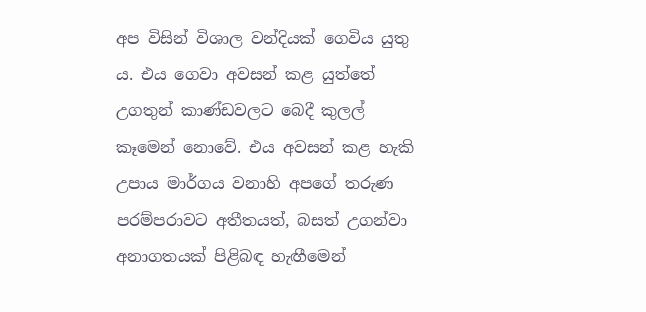අප විසින් විශාල වන්දියක් ගෙවිය යුතු ය. එය ගෙවා අවසන් කළ යුත්තේ උගතුන් කාණ්ඩවලට බෙදී කුලල් කෑමෙන් නොවේ. එය අවසන් කළ හැකි උපාය මාර්ගය වනාහි අපගේ තරුණ පරම්පරාවට අතීතයත්, බසත් උගන්වා අනාගතයක් පිළිබඳ හැඟීමෙන්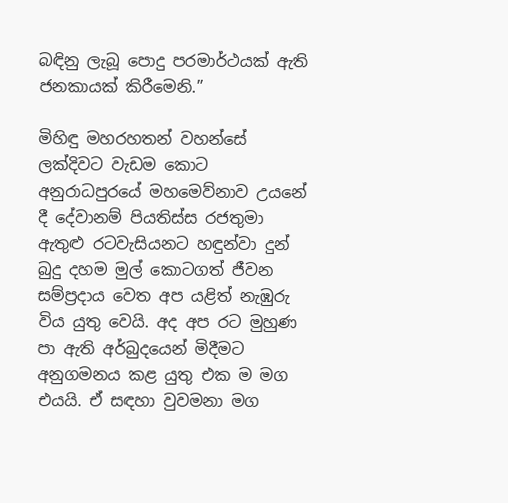බඳිනු ලැබූ පොදු පරමාර්ථයක් ඇති ජනකායක් කිරීමෙනි.”

මිහිඳු මහරහතන් වහන්සේ ලක්දිවට වැඩම කොට අනුරාධපුරයේ මහමෙව්නාව උයනේ දී දේවානම් පියතිස්ස රජතුමා ඇතුළු රටවැසියනට හඳුන්වා දුන් බුදු දහම මුල් කොටගත් ජීවන සම්ප්‍රදාය වෙත අප යළිත් නැඹුරු විය යුතු වෙයි. අද අප රට මුහුණ පා ඇති අර්බුදයෙන් මිදීමට අනුගමනය කළ යුතු එක ම මග එයයි. ඒ සඳහා වුවමනා මග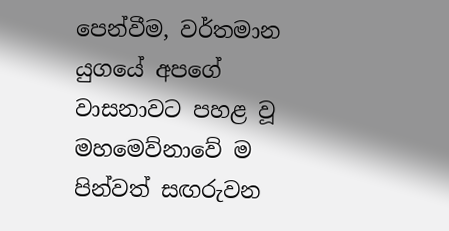පෙන්වීම, වර්තමාන යුගයේ අපගේ වාසනාවට පහළ වූ මහමෙව්නාවේ ම පින්වත් සඟරුවන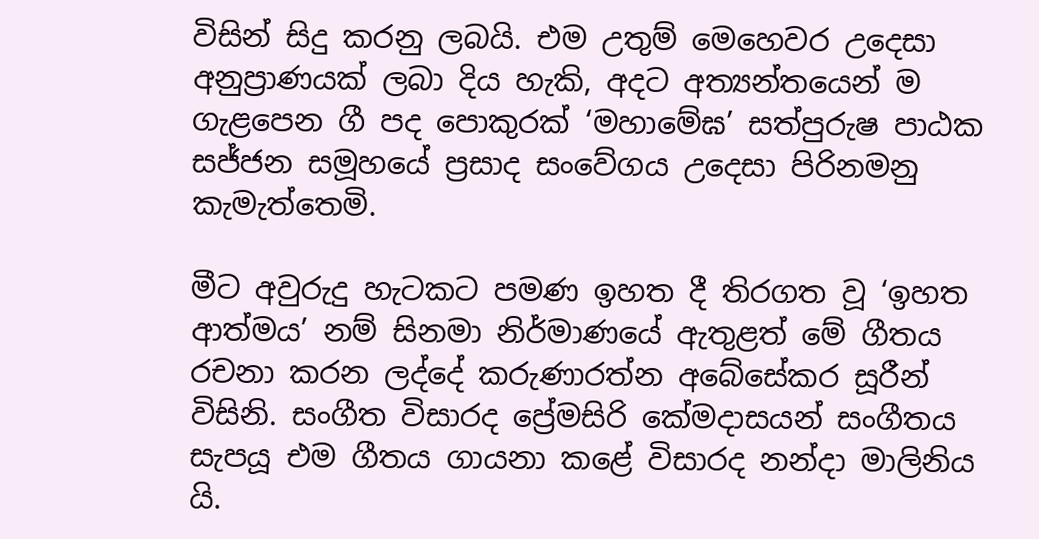විසින් සිදු කරනු ලබයි. එම උතුම් මෙහෙවර උදෙසා අනුප්‍රාණයක් ලබා දිය හැකි, අදට අත්‍යන්තයෙන් ම ගැළපෙන ගී පද පොකුරක් ‘මහාමේඝ’ සත්පුරුෂ පාඨක සජ්ජන සමූහයේ ප්‍රසාද සංවේගය උදෙසා පිරිනමනු කැමැත්තෙමි.

මීට අවුරුදු හැටකට පමණ ඉහත දී තිරගත වූ ‘ඉහත ආත්මය’ නම් සිනමා නිර්මාණයේ ඇතුළත් මේ ගීතය රචනා කරන ලද්දේ කරුණාරත්න අබේසේකර සූරීන් විසිනි. සංගීත විසාරද ප්‍රේමසිරි කේමදාසයන් සංගීතය සැපයූ එම ගීතය ගායනා කළේ විසාරද නන්දා මාලිනිය යි.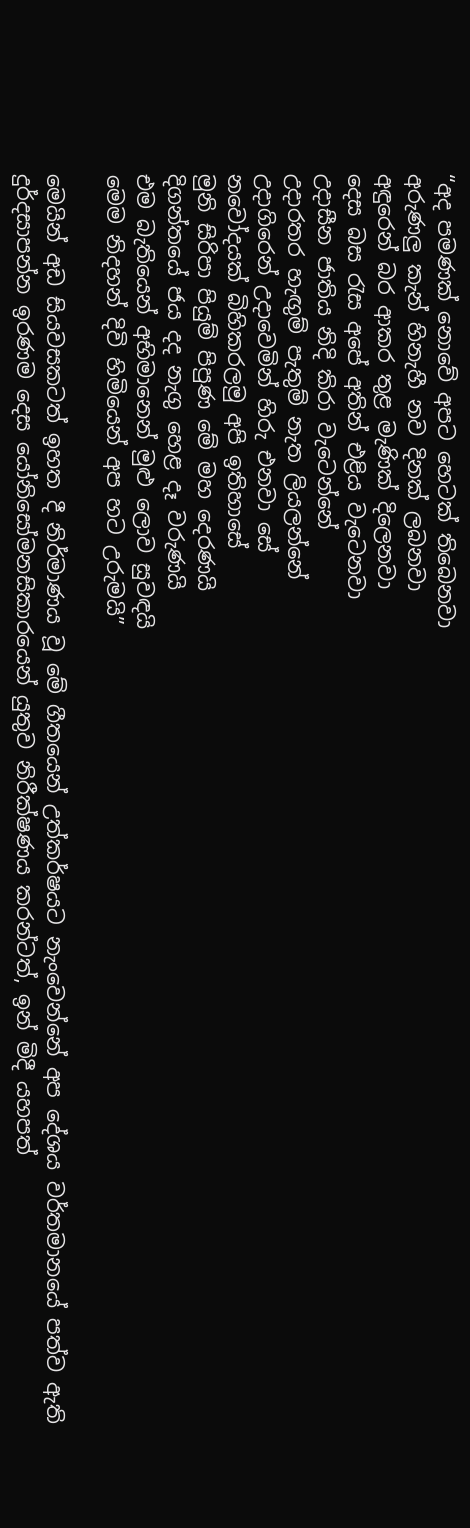“අද පමණක් නොවේ අපට හෙටක් තිබෙනවා
අරුණලු කැන් හිනැහී නව දිනක් ලබනවා
අඳුරෙන් බර ආකර තුළ මැණික් දිලෙනවා
දෙස බස රැස අපේ අතින් එළිය වැටෙනවා
උදාසීන ජාතිය නිදි කිරා වැටෙන්නේ
උදාරතර හැඟුම් පැතුම් නැත ලියලන්නේ
උදාගිරෙන් උදාවෙමින් හිරු එනවා සේ
නවෝදයක් බිහිකරලමු අපි ඉතිහාසේ
මුනි සිරිපා පියුම් පිපුණ මේ මහ දෙරණයි
දිගන්තයේ ජය දද නැගු හෙළ දෑ වරුණයි
එම බැතියෙන් අභිමානෙන් මුළු ලොව සුවඳයි
මෙම නිදහන් දිවි හිමියෙන් අප හට උරුමයි”

මෙයින් අඩ සියවසකටත් ඉහත දී නිර්මාණය වූ මේ ගීතයෙන් උත්කර්ෂයට නැංවෙන්නේ අප දේශය වර්තමානයේ පත්ව ඇති දුර්දසාපන්න ඉරණම දෙස යෝනිසෝමනසිකාරයෙන් යුතුව නිරීක්ෂණය කරන්ටත්, ඉන් මිදී යහපත්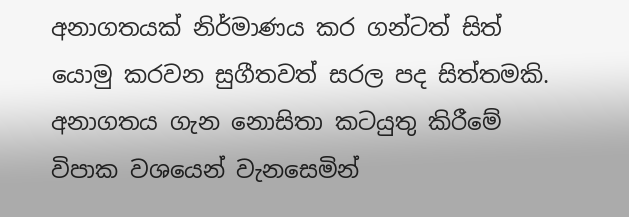අනාගතයක් නිර්මාණය කර ගන්ටත් සිත් යොමු කරවන සුගීතවත් සරල පද සිත්තමකි. අනාගතය ගැන නොසිතා කටයුතු කිරීමේ විපාක වශයෙන් වැනසෙමින්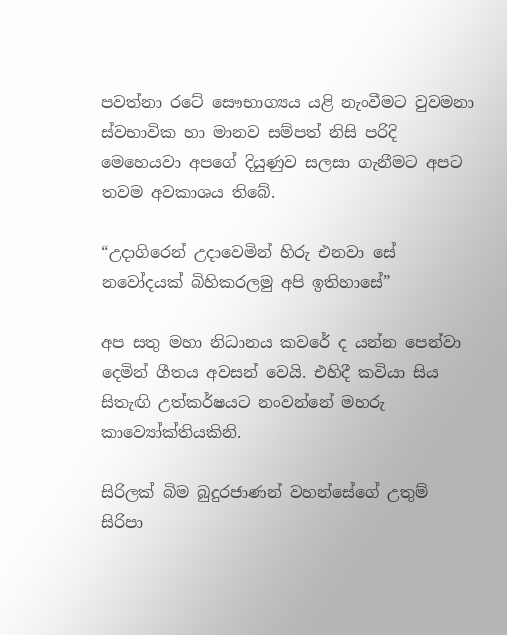පවත්නා රටේ සෞභාග්‍යය යළි නැංවීමට වුවමනා ස්වභාවික හා මානව සම්පත් නිසි පරිදි මෙහෙයවා අපගේ දියුණුව සලසා ගැනීමට අපට තවම අවකාශය තිබේ.

“උදාගිරෙන් උදාවෙමින් හිරු එනවා සේ
නවෝදයක් බිහිකරලමු අපි ඉතිහාසේ”

අප සතු මහා නිධානය කවරේ ද යන්න පෙන්වා දෙමින් ගීතය අවසන් වෙයි. එහිදී කවියා සිය සිතැඟි උත්කර්ෂයට නංවන්නේ මහරු කාව්‍යෝක්තියකිනි.

සිරිලක් බිම බුදුරජාණන් වහන්සේගේ උතුම් සිරිපා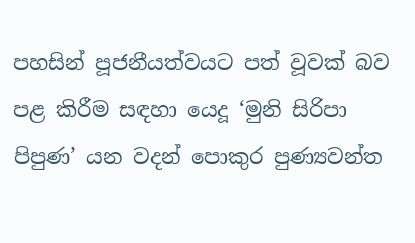පහසින් පූජනීයත්වයට පත් වූවක් බව පළ කිරීම සඳහා යෙදූ ‘මුනි සිරිපා පිපුණ’ යන වදන් පොකුර පුණ්‍යවන්ත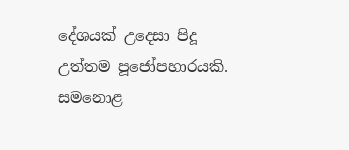දේශයක් උදෙසා පිදූ උත්තම පූජෝපහාරයකි. සමනොළ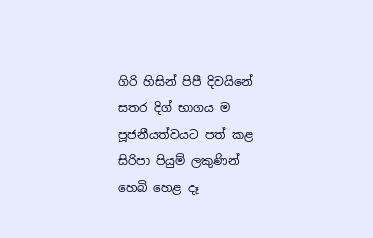ගිරි හිසින් පිපී දිවයිනේ සතර දිග් භාගය ම පූජනීයත්වයට පත් කළ සිරිපා පියුම් ලකුණින් හෙබි හෙළ දෑ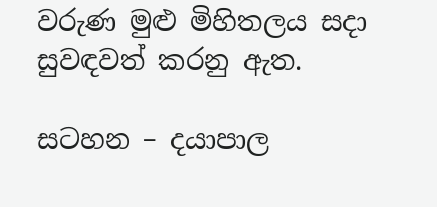වරුණ මුළු මිහිතලය සදා සුවඳවත් කරනු ඇත.

සටහන – දයාපාල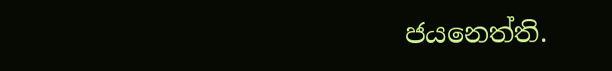ජයනෙත්ති.